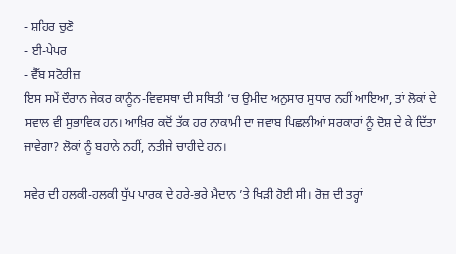- ਸ਼ਹਿਰ ਚੁਣੋ
- ਈ-ਪੇਪਰ
- ਵੈੱਬ ਸਟੋਰੀਜ਼
ਇਸ ਸਮੇਂ ਦੌਰਾਨ ਜੇਕਰ ਕਾਨੂੰਨ-ਵਿਵਸਥਾ ਦੀ ਸਥਿਤੀ ’ਚ ਉਮੀਦ ਅਨੁਸਾਰ ਸੁਧਾਰ ਨਹੀਂ ਆਇਆ, ਤਾਂ ਲੋਕਾਂ ਦੇ ਸਵਾਲ ਵੀ ਸੁਭਾਵਿਕ ਹਨ। ਆਖ਼ਿਰ ਕਦੋਂ ਤੱਕ ਹਰ ਨਾਕਾਮੀ ਦਾ ਜਵਾਬ ਪਿਛਲੀਆਂ ਸਰਕਾਰਾਂ ਨੂੰ ਦੋਸ਼ ਦੇ ਕੇ ਦਿੱਤਾ ਜਾਵੇਗਾ? ਲੋਕਾਂ ਨੂੰ ਬਹਾਨੇ ਨਹੀਂ, ਨਤੀਜੇ ਚਾਹੀਦੇ ਹਨ।

ਸਵੇਰ ਦੀ ਹਲਕੀ-ਹਲਕੀ ਧੁੱਪ ਪਾਰਕ ਦੇ ਹਰੇ-ਭਰੇ ਮੈਦਾਨ ’ਤੇ ਖਿੜੀ ਹੋਈ ਸੀ। ਰੋਜ਼ ਦੀ ਤਰ੍ਹਾਂ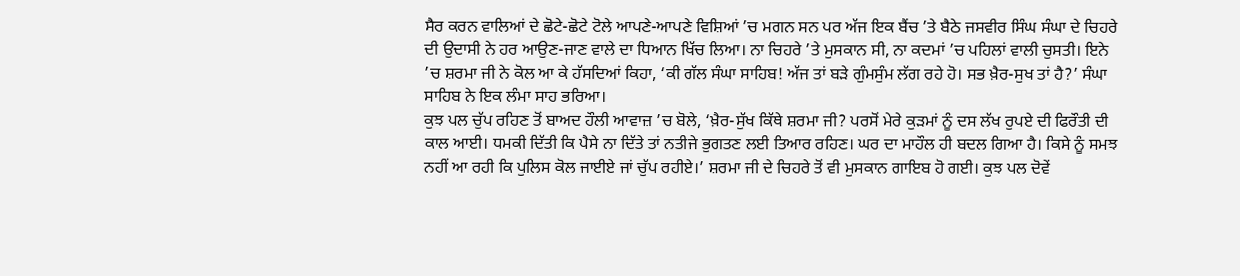ਸੈਰ ਕਰਨ ਵਾਲਿਆਂ ਦੇ ਛੋਟੇ-ਛੋਟੇ ਟੋਲੇ ਆਪਣੇ-ਆਪਣੇ ਵਿਸ਼ਿਆਂ ’ਚ ਮਗਨ ਸਨ ਪਰ ਅੱਜ ਇਕ ਬੈਂਚ ’ਤੇ ਬੈਠੇ ਜਸਵੀਰ ਸਿੰਘ ਸੰਘਾ ਦੇ ਚਿਹਰੇ ਦੀ ਉਦਾਸੀ ਨੇ ਹਰ ਆਉਣ-ਜਾਣ ਵਾਲੇ ਦਾ ਧਿਆਨ ਖਿੱਚ ਲਿਆ। ਨਾ ਚਿਹਰੇ ’ਤੇ ਮੁਸਕਾਨ ਸੀ, ਨਾ ਕਦਮਾਂ ’ਚ ਪਹਿਲਾਂ ਵਾਲੀ ਚੁਸਤੀ। ਇਨੇ ’ਚ ਸ਼ਰਮਾ ਜੀ ਨੇ ਕੋਲ ਆ ਕੇ ਹੱਸਦਿਆਂ ਕਿਹਾ, ‘ਕੀ ਗੱਲ ਸੰਘਾ ਸਾਹਿਬ! ਅੱਜ ਤਾਂ ਬੜੇ ਗੁੰਮਸੁੰਮ ਲੱਗ ਰਹੇ ਹੋ। ਸਭ ਖ਼ੈਰ-ਸੁਖ ਤਾਂ ਹੈ?’ ਸੰਘਾ ਸਾਹਿਬ ਨੇ ਇਕ ਲੰਮਾ ਸਾਹ ਭਰਿਆ।
ਕੁਝ ਪਲ ਚੁੱਪ ਰਹਿਣ ਤੋਂ ਬਾਅਦ ਹੌਲੀ ਆਵਾਜ਼ ’ਚ ਬੋਲੇ, ‘ਖ਼ੈਰ-ਸੁੱਖ ਕਿੱਥੇ ਸ਼ਰਮਾ ਜੀ? ਪਰਸੋਂ ਮੇਰੇ ਕੁੜਮਾਂ ਨੂੰ ਦਸ ਲੱਖ ਰੁਪਏ ਦੀ ਫਿਰੌਤੀ ਦੀ ਕਾਲ ਆਈ। ਧਮਕੀ ਦਿੱਤੀ ਕਿ ਪੈਸੇ ਨਾ ਦਿੱਤੇ ਤਾਂ ਨਤੀਜੇ ਭੁਗਤਣ ਲਈ ਤਿਆਰ ਰਹਿਣ। ਘਰ ਦਾ ਮਾਹੌਲ ਹੀ ਬਦਲ ਗਿਆ ਹੈ। ਕਿਸੇ ਨੂੰ ਸਮਝ ਨਹੀਂ ਆ ਰਹੀ ਕਿ ਪੁਲਿਸ ਕੋਲ ਜਾਈਏ ਜਾਂ ਚੁੱਪ ਰਹੀਏ।’ ਸ਼ਰਮਾ ਜੀ ਦੇ ਚਿਹਰੇ ਤੋਂ ਵੀ ਮੁਸਕਾਨ ਗਾਇਬ ਹੋ ਗਈ। ਕੁਝ ਪਲ ਦੋਵੇਂ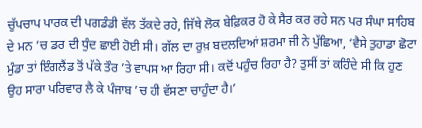ਚੁੱਪਚਾਪ ਪਾਰਕ ਦੀ ਪਗਡੰਡੀ ਵੱਲ ਤੱਕਦੇ ਰਹੇ, ਜਿੱਥੇ ਲੋਕ ਬੇਫ਼ਿਕਰ ਹੋ ਕੇ ਸੈਰ ਕਰ ਰਹੇ ਸਨ ਪਰ ਸੰਘਾ ਸਾਹਿਬ ਦੇ ਮਨ ’ਚ ਡਰ ਦੀ ਧੁੰਦ ਛਾਈ ਹੋਈ ਸੀ। ਗੱਲ ਦਾ ਰੁਖ਼ ਬਦਲਦਿਆਂ ਸ਼ਰਮਾ ਜੀ ਨੇ ਪੁੱਛਿਆ, ‘ਵੈਸੇ ਤੁਹਾਡਾ ਛੋਟਾ ਮੁੰਡਾ ਤਾਂ ਇੰਗਲੈਂਡ ਤੋਂ ਪੱਕੇ ਤੌਰ ’ਤੇ ਵਾਪਸ ਆ ਰਿਹਾ ਸੀ। ਕਦੋਂ ਪਹੁੰਚ ਰਿਹਾ ਹੈ? ਤੁਸੀਂ ਤਾਂ ਕਹਿੰਦੇ ਸੀ ਕਿ ਹੁਣ ਉਹ ਸਾਰਾ ਪਰਿਵਾਰ ਲੈ ਕੇ ਪੰਜਾਬ ’ਚ ਹੀ ਵੱਸਣਾ ਚਾਹੁੰਦਾ ਹੈ।’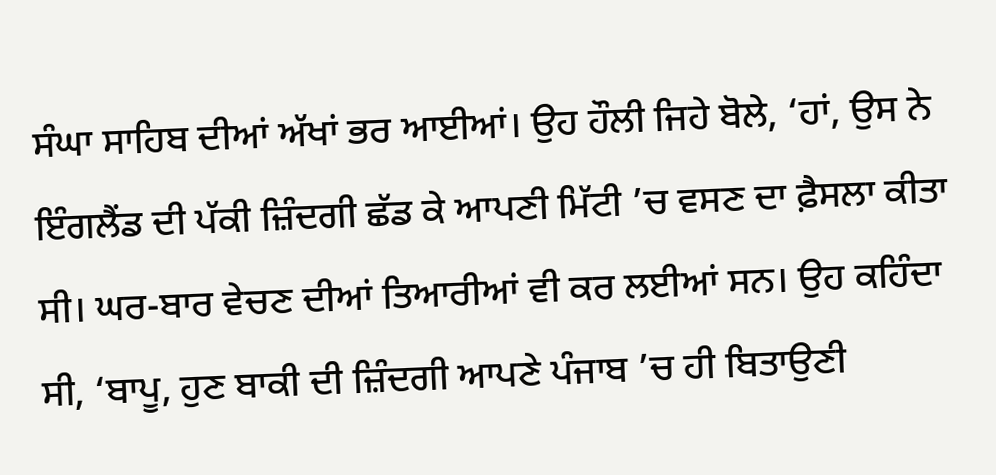ਸੰਘਾ ਸਾਹਿਬ ਦੀਆਂ ਅੱਖਾਂ ਭਰ ਆਈਆਂ। ਉਹ ਹੌਲੀ ਜਿਹੇ ਬੋਲੇ, ‘ਹਾਂ, ਉਸ ਨੇ ਇੰਗਲੈਂਡ ਦੀ ਪੱਕੀ ਜ਼ਿੰਦਗੀ ਛੱਡ ਕੇ ਆਪਣੀ ਮਿੱਟੀ ’ਚ ਵਸਣ ਦਾ ਫ਼ੈਸਲਾ ਕੀਤਾ ਸੀ। ਘਰ-ਬਾਰ ਵੇਚਣ ਦੀਆਂ ਤਿਆਰੀਆਂ ਵੀ ਕਰ ਲਈਆਂ ਸਨ। ਉਹ ਕਹਿੰਦਾ ਸੀ, ‘ਬਾਪੂ, ਹੁਣ ਬਾਕੀ ਦੀ ਜ਼ਿੰਦਗੀ ਆਪਣੇ ਪੰਜਾਬ ’ਚ ਹੀ ਬਿਤਾਉਣੀ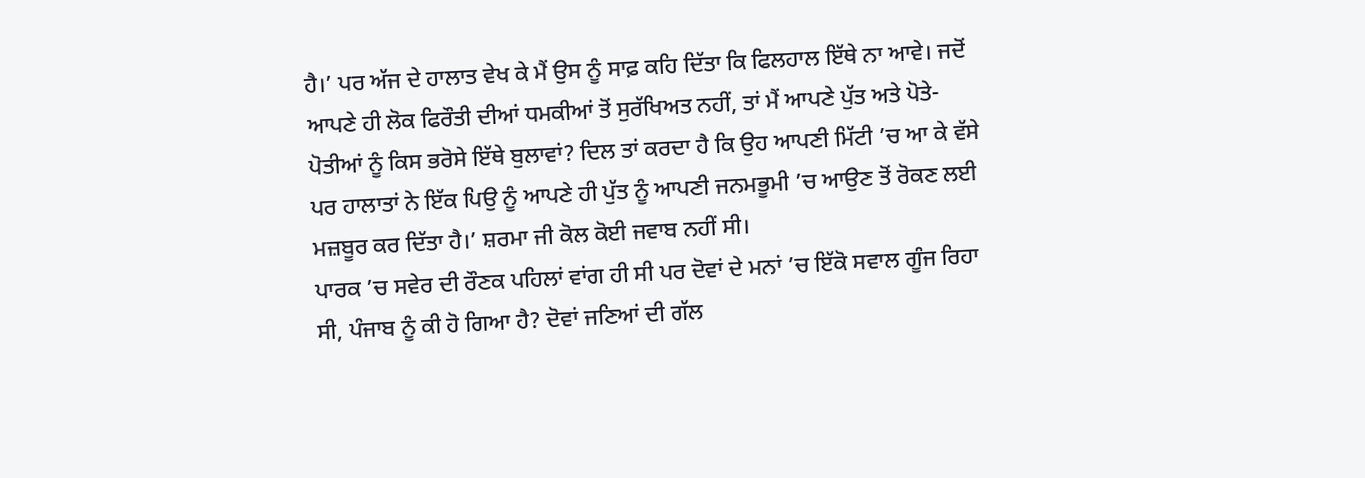ਹੈ।’ ਪਰ ਅੱਜ ਦੇ ਹਾਲਾਤ ਵੇਖ ਕੇ ਮੈਂ ਉਸ ਨੂੰ ਸਾਫ਼ ਕਹਿ ਦਿੱਤਾ ਕਿ ਫਿਲਹਾਲ ਇੱਥੇ ਨਾ ਆਵੇ। ਜਦੋਂ ਆਪਣੇ ਹੀ ਲੋਕ ਫਿਰੌਤੀ ਦੀਆਂ ਧਮਕੀਆਂ ਤੋਂ ਸੁਰੱਖਿਅਤ ਨਹੀਂ, ਤਾਂ ਮੈਂ ਆਪਣੇ ਪੁੱਤ ਅਤੇ ਪੋਤੇ-ਪੋਤੀਆਂ ਨੂੰ ਕਿਸ ਭਰੋਸੇ ਇੱਥੇ ਬੁਲਾਵਾਂ? ਦਿਲ ਤਾਂ ਕਰਦਾ ਹੈ ਕਿ ਉਹ ਆਪਣੀ ਮਿੱਟੀ ’ਚ ਆ ਕੇ ਵੱਸੇ ਪਰ ਹਾਲਾਤਾਂ ਨੇ ਇੱਕ ਪਿਉ ਨੂੰ ਆਪਣੇ ਹੀ ਪੁੱਤ ਨੂੰ ਆਪਣੀ ਜਨਮਭੂਮੀ ’ਚ ਆਉਣ ਤੋਂ ਰੋਕਣ ਲਈ ਮਜ਼ਬੂਰ ਕਰ ਦਿੱਤਾ ਹੈ।’ ਸ਼ਰਮਾ ਜੀ ਕੋਲ ਕੋਈ ਜਵਾਬ ਨਹੀਂ ਸੀ।
ਪਾਰਕ ’ਚ ਸਵੇਰ ਦੀ ਰੌਣਕ ਪਹਿਲਾਂ ਵਾਂਗ ਹੀ ਸੀ ਪਰ ਦੋਵਾਂ ਦੇ ਮਨਾਂ ’ਚ ਇੱਕੋ ਸਵਾਲ ਗੂੰਜ ਰਿਹਾ ਸੀ, ਪੰਜਾਬ ਨੂੰ ਕੀ ਹੋ ਗਿਆ ਹੈ? ਦੋਵਾਂ ਜਣਿਆਂ ਦੀ ਗੱਲ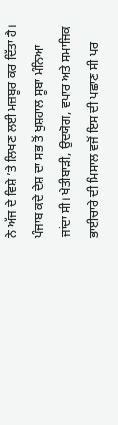ਨੇ ਅੱਜ ਦੇ ਵਿਸ਼ੇ ’ਤੇ ਲਿਖਣ ਲਈ ਮਜ਼ਬੂਰ ਕਰ ਦਿੱਤਾ ਹੈ। ਪੰਜਾਬ ਕਦੇ ਦੇਸ਼ ਦਾ ਸਭ ਤੋਂ ਖੁਸ਼ਹਾਲ ਸੂਬਾ ਮੰਨਿਆ ਜਾਂਦਾ ਸੀ। ਖੇਤੀਬਾੜੀ, ਉਦਯੋਗ, ਵਪਾਰ ਅਤੇ ਸਮਾਜਿਕ ਭਾਈਚਾਰੇ ਦੀ ਮਿਸਾਲ ਵਜੋਂ ਇਸ ਦੀ ਪਛਾਣ ਸੀ ਪਰ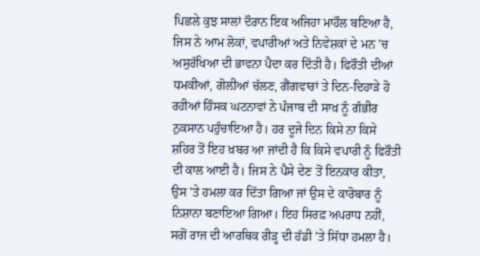ਪਿਛਲੇ ਕੁਝ ਸਾਲਾਂ ਦੌਰਾਨ ਇਕ ਅਜਿਹਾ ਮਾਹੌਲ ਬਣਿਆ ਹੈ, ਜਿਸ ਨੇ ਆਮ ਲੋਕਾਂ, ਵਪਾਰੀਆਂ ਅਤੇ ਨਿਵੇਸ਼ਕਾਂ ਦੇ ਮਨ ’ਚ ਅਸੁਰੱਖਿਆ ਦੀ ਭਾਵਨਾ ਪੈਦਾ ਕਰ ਦਿੱਤੀ ਹੈ। ਫਿਰੌਤੀ ਦੀਆਂ ਧਮਕੀਆਂ, ਗੋਲ਼ੀਆਂ ਚੱਲਣ, ਗੈਂਗਵਾਰਾਂ ਤੇ ਦਿਨ-ਦਿਹਾੜੇ ਹੋ ਰਹੀਆਂ ਹਿੰਸਕ ਘਟਨਾਵਾਂ ਨੇ ਪੰਜਾਬ ਦੀ ਸਾਖ਼ ਨੂੰ ਗੰਭੀਰ ਨੁਕਸਾਨ ਪਹੁੰਚਾਇਆ ਹੈ। ਹਰ ਦੂਜੇ ਦਿਨ ਕਿਸੇ ਨਾ ਕਿਸੇ ਸ਼ਹਿਰ ਤੋਂ ਇਹ ਖ਼ਬਰ ਆ ਜਾਂਦੀ ਹੈ ਕਿ ਕਿਸੇ ਵਪਾਰੀ ਨੂੰ ਫਿਰੌਤੀ ਦੀ ਕਾਲ ਆਈ ਹੈ। ਜਿਸ ਨੇ ਪੈਸੇ ਦੇਣ ਤੋਂ ਇਨਕਾਰ ਕੀਤਾ, ਉਸ ’ਤੇ ਹਮਲਾ ਕਰ ਦਿੱਤਾ ਗਿਆ ਜਾਂ ਉਸ ਦੇ ਕਾਰੋਬਾਰ ਨੂੰ ਨਿਸ਼ਾਨਾ ਬਣਾਇਆ ਗਿਆ। ਇਹ ਸਿਰਫ਼ ਅਪਰਾਧ ਨਹੀਂ, ਸਗੋਂ ਰਾਜ ਦੀ ਆਰਥਿਕ ਰੀੜ੍ਹ ਦੀ ਹੱਡੀ ’ਤੇ ਸਿੱਧਾ ਹਮਲਾ ਹੈ।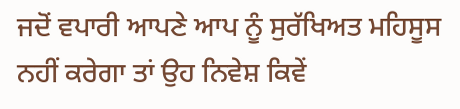ਜਦੋਂ ਵਪਾਰੀ ਆਪਣੇ ਆਪ ਨੂੰ ਸੁਰੱਖਿਅਤ ਮਹਿਸੂਸ ਨਹੀਂ ਕਰੇਗਾ ਤਾਂ ਉਹ ਨਿਵੇਸ਼ ਕਿਵੇਂ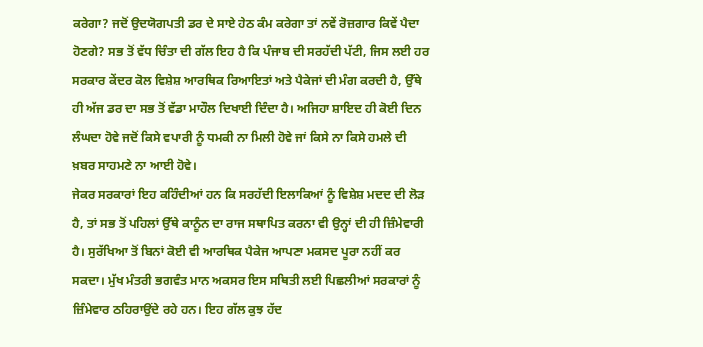ਕਰੇਗਾ? ਜਦੋਂ ਉਦਯੋਗਪਤੀ ਡਰ ਦੇ ਸਾਏ ਹੇਠ ਕੰਮ ਕਰੇਗਾ ਤਾਂ ਨਵੇਂ ਰੋਜ਼ਗਾਰ ਕਿਵੇਂ ਪੈਦਾ ਹੋਣਗੇ? ਸਭ ਤੋਂ ਵੱਧ ਚਿੰਤਾ ਦੀ ਗੱਲ ਇਹ ਹੈ ਕਿ ਪੰਜਾਬ ਦੀ ਸਰਹੱਦੀ ਪੱਟੀ, ਜਿਸ ਲਈ ਹਰ ਸਰਕਾਰ ਕੇਂਦਰ ਕੋਲ ਵਿਸ਼ੇਸ਼ ਆਰਥਿਕ ਰਿਆਇਤਾਂ ਅਤੇ ਪੈਕੇਜਾਂ ਦੀ ਮੰਗ ਕਰਦੀ ਹੈ, ਉੱਥੇ ਹੀ ਅੱਜ ਡਰ ਦਾ ਸਭ ਤੋਂ ਵੱਡਾ ਮਾਹੌਲ ਦਿਖਾਈ ਦਿੰਦਾ ਹੈ। ਅਜਿਹਾ ਸ਼ਾਇਦ ਹੀ ਕੋਈ ਦਿਨ ਲੰਘਦਾ ਹੋਵੇ ਜਦੋਂ ਕਿਸੇ ਵਪਾਰੀ ਨੂੰ ਧਮਕੀ ਨਾ ਮਿਲੀ ਹੋਵੇ ਜਾਂ ਕਿਸੇ ਨਾ ਕਿਸੇ ਹਮਲੇ ਦੀ ਖ਼ਬਰ ਸਾਹਮਣੇ ਨਾ ਆਈ ਹੋਵੇ।
ਜੇਕਰ ਸਰਕਾਰਾਂ ਇਹ ਕਹਿੰਦੀਆਂ ਹਨ ਕਿ ਸਰਹੱਦੀ ਇਲਾਕਿਆਂ ਨੂੰ ਵਿਸ਼ੇਸ਼ ਮਦਦ ਦੀ ਲੋੜ ਹੈ, ਤਾਂ ਸਭ ਤੋਂ ਪਹਿਲਾਂ ਉੱਥੇ ਕਾਨੂੰਨ ਦਾ ਰਾਜ ਸਥਾਪਿਤ ਕਰਨਾ ਵੀ ਉਨ੍ਹਾਂ ਦੀ ਹੀ ਜ਼ਿੰਮੇਵਾਰੀ ਹੈ। ਸੁਰੱਖਿਆ ਤੋਂ ਬਿਨਾਂ ਕੋਈ ਵੀ ਆਰਥਿਕ ਪੈਕੇਜ ਆਪਣਾ ਮਕਸਦ ਪੂਰਾ ਨਹੀਂ ਕਰ ਸਕਦਾ। ਮੁੱਖ ਮੰਤਰੀ ਭਗਵੰਤ ਮਾਨ ਅਕਸਰ ਇਸ ਸਥਿਤੀ ਲਈ ਪਿਛਲੀਆਂ ਸਰਕਾਰਾਂ ਨੂੰ ਜ਼ਿੰਮੇਵਾਰ ਠਹਿਰਾਉਂਦੇ ਰਹੇ ਹਨ। ਇਹ ਗੱਲ ਕੁਝ ਹੱਦ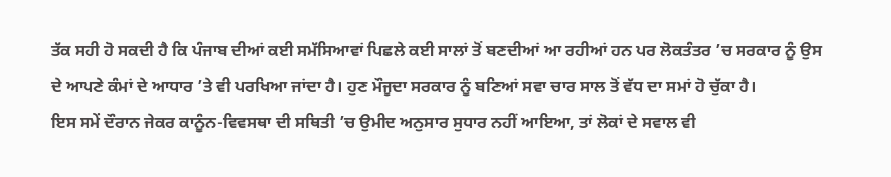ਤੱਕ ਸਹੀ ਹੋ ਸਕਦੀ ਹੈ ਕਿ ਪੰਜਾਬ ਦੀਆਂ ਕਈ ਸਮੱਸਿਆਵਾਂ ਪਿਛਲੇ ਕਈ ਸਾਲਾਂ ਤੋਂ ਬਣਦੀਆਂ ਆ ਰਹੀਆਂ ਹਨ ਪਰ ਲੋਕਤੰਤਰ ’ਚ ਸਰਕਾਰ ਨੂੰ ਉਸ ਦੇ ਆਪਣੇ ਕੰਮਾਂ ਦੇ ਆਧਾਰ ’ਤੇ ਵੀ ਪਰਖਿਆ ਜਾਂਦਾ ਹੈ। ਹੁਣ ਮੌਜੂਦਾ ਸਰਕਾਰ ਨੂੰ ਬਣਿਆਂ ਸਵਾ ਚਾਰ ਸਾਲ ਤੋਂ ਵੱਧ ਦਾ ਸਮਾਂ ਹੋ ਚੁੱਕਾ ਹੈ।
ਇਸ ਸਮੇਂ ਦੌਰਾਨ ਜੇਕਰ ਕਾਨੂੰਨ-ਵਿਵਸਥਾ ਦੀ ਸਥਿਤੀ ’ਚ ਉਮੀਦ ਅਨੁਸਾਰ ਸੁਧਾਰ ਨਹੀਂ ਆਇਆ, ਤਾਂ ਲੋਕਾਂ ਦੇ ਸਵਾਲ ਵੀ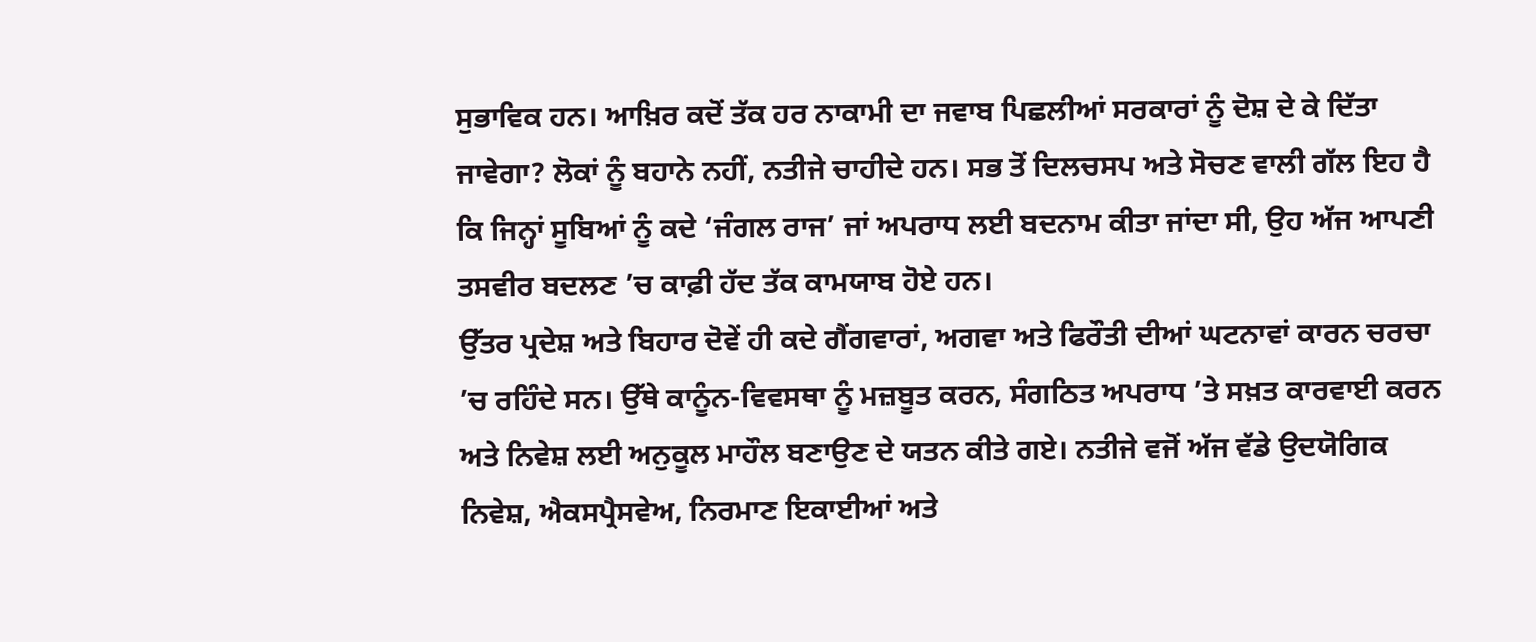ਸੁਭਾਵਿਕ ਹਨ। ਆਖ਼ਿਰ ਕਦੋਂ ਤੱਕ ਹਰ ਨਾਕਾਮੀ ਦਾ ਜਵਾਬ ਪਿਛਲੀਆਂ ਸਰਕਾਰਾਂ ਨੂੰ ਦੋਸ਼ ਦੇ ਕੇ ਦਿੱਤਾ ਜਾਵੇਗਾ? ਲੋਕਾਂ ਨੂੰ ਬਹਾਨੇ ਨਹੀਂ, ਨਤੀਜੇ ਚਾਹੀਦੇ ਹਨ। ਸਭ ਤੋਂ ਦਿਲਚਸਪ ਅਤੇ ਸੋਚਣ ਵਾਲੀ ਗੱਲ ਇਹ ਹੈ ਕਿ ਜਿਨ੍ਹਾਂ ਸੂਬਿਆਂ ਨੂੰ ਕਦੇ ‘ਜੰਗਲ ਰਾਜ’ ਜਾਂ ਅਪਰਾਧ ਲਈ ਬਦਨਾਮ ਕੀਤਾ ਜਾਂਦਾ ਸੀ, ਉਹ ਅੱਜ ਆਪਣੀ ਤਸਵੀਰ ਬਦਲਣ ’ਚ ਕਾਫ਼ੀ ਹੱਦ ਤੱਕ ਕਾਮਯਾਬ ਹੋਏ ਹਨ।
ਉੱਤਰ ਪ੍ਰਦੇਸ਼ ਅਤੇ ਬਿਹਾਰ ਦੋਵੇਂ ਹੀ ਕਦੇ ਗੈਂਗਵਾਰਾਂ, ਅਗਵਾ ਅਤੇ ਫਿਰੌਤੀ ਦੀਆਂ ਘਟਨਾਵਾਂ ਕਾਰਨ ਚਰਚਾ ’ਚ ਰਹਿੰਦੇ ਸਨ। ਉੱਥੇ ਕਾਨੂੰਨ-ਵਿਵਸਥਾ ਨੂੰ ਮਜ਼ਬੂਤ ਕਰਨ, ਸੰਗਠਿਤ ਅਪਰਾਧ ’ਤੇ ਸਖ਼ਤ ਕਾਰਵਾਈ ਕਰਨ ਅਤੇ ਨਿਵੇਸ਼ ਲਈ ਅਨੁਕੂਲ ਮਾਹੌਲ ਬਣਾਉਣ ਦੇ ਯਤਨ ਕੀਤੇ ਗਏ। ਨਤੀਜੇ ਵਜੋਂ ਅੱਜ ਵੱਡੇ ਉਦਯੋਗਿਕ ਨਿਵੇਸ਼, ਐਕਸਪ੍ਰੈਸਵੇਅ, ਨਿਰਮਾਣ ਇਕਾਈਆਂ ਅਤੇ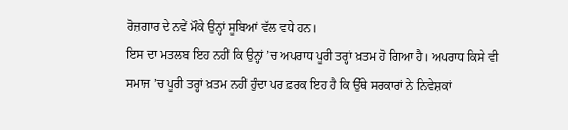ਰੋਜ਼ਗਾਰ ਦੇ ਨਵੇਂ ਮੌਕੇ ਉਨ੍ਹਾਂ ਸੂਬਿਆਂ ਵੱਲ ਵਧੇ ਹਨ।
ਇਸ ਦਾ ਮਤਲਬ ਇਹ ਨਹੀਂ ਕਿ ਉਨ੍ਹਾਂ ’ਚ ਅਪਰਾਧ ਪੂਰੀ ਤਰ੍ਹਾਂ ਖ਼ਤਮ ਹੋ ਗਿਆ ਹੈ। ਅਪਰਾਧ ਕਿਸੇ ਵੀ ਸਮਾਜ ’ਚ ਪੂਰੀ ਤਰ੍ਹਾਂ ਖ਼ਤਮ ਨਹੀਂ ਹੁੰਦਾ ਪਰ ਫ਼ਰਕ ਇਹ ਹੈ ਕਿ ਉੱਥੇ ਸਰਕਾਰਾਂ ਨੇ ਨਿਵੇਸ਼ਕਾਂ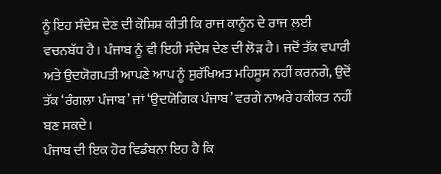ਨੂੰ ਇਹ ਸੰਦੇਸ਼ ਦੇਣ ਦੀ ਕੋਸ਼ਿਸ਼ ਕੀਤੀ ਕਿ ਰਾਜ ਕਾਨੂੰਨ ਦੇ ਰਾਜ ਲਈ ਵਚਨਬੱਧ ਹੈ। ਪੰਜਾਬ ਨੂੰ ਵੀ ਇਹੀ ਸੰਦੇਸ਼ ਦੇਣ ਦੀ ਲੋੜ ਹੈ। ਜਦੋਂ ਤੱਕ ਵਪਾਰੀ ਅਤੇ ਉਦਯੋਗਪਤੀ ਆਪਣੇ ਆਪ ਨੂੰ ਸੁਰੱਖਿਅਤ ਮਹਿਸੂਸ ਨਹੀਂ ਕਰਨਗੇ, ਉਦੋਂ ਤੱਕ ‘ਰੰਗਲਾ ਪੰਜਾਬ’ ਜਾਂ ‘ਉਦਯੋਗਿਕ ਪੰਜਾਬ’ ਵਰਗੇ ਨਾਅਰੇ ਹਕੀਕਤ ਨਹੀਂ ਬਣ ਸਕਦੇ।
ਪੰਜਾਬ ਦੀ ਇਕ ਹੋਰ ਵਿਡੰਬਨਾ ਇਹ ਹੈ ਕਿ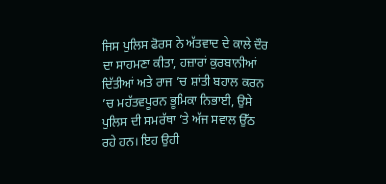ਜਿਸ ਪੁਲਿਸ ਫੋਰਸ ਨੇ ਅੱਤਵਾਦ ਦੇ ਕਾਲੇ ਦੌਰ ਦਾ ਸਾਹਮਣਾ ਕੀਤਾ, ਹਜ਼ਾਰਾਂ ਕੁਰਬਾਨੀਆਂ ਦਿੱਤੀਆਂ ਅਤੇ ਰਾਜ ’ਚ ਸ਼ਾਂਤੀ ਬਹਾਲ ਕਰਨ ’ਚ ਮਹੱਤਵਪੂਰਨ ਭੂਮਿਕਾ ਨਿਭਾਈ, ਉਸੇ ਪੁਲਿਸ ਦੀ ਸਮਰੱਥਾ ’ਤੇ ਅੱਜ ਸਵਾਲ ਉੱਠ ਰਹੇ ਹਨ। ਇਹ ਉਹੀ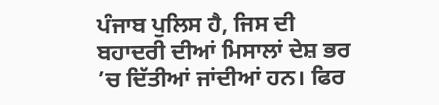ਪੰਜਾਬ ਪੁਲਿਸ ਹੈ, ਜਿਸ ਦੀ ਬਹਾਦਰੀ ਦੀਆਂ ਮਿਸਾਲਾਂ ਦੇਸ਼ ਭਰ ’ਚ ਦਿੱਤੀਆਂ ਜਾਂਦੀਆਂ ਹਨ। ਫਿਰ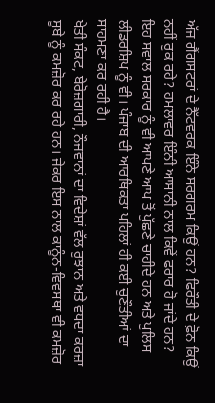ਅੱਜ ਗੈਂਗਸਟਰਾਂ ਦੇ ਨੈੱਟਵਰਕ ਇੰਨੇ ਸਰਗਰਮ ਕਿਉਂ ਹਨ? ਫਿਰੌਤੀ ਦੇ ਫ਼ੋਨ ਕਿਉਂ ਨਹੀਂ ਰੁਕ ਰਹੇ? ਹਮਲਾਵਰ ਇੰਨੀ ਆਸਾਨੀ ਨਾਲ ਕਿਵੇਂ ਫਰਾਰ ਹੋ ਜਾਂਦੇ ਹਨ? ਇਹ ਸਵਾਲ ਸਰਕਾਰ ਨੂੰ ਵੀ ਆਪਣੇ ਆਪ ਤੋਂ ਪੁੱਛਣੇ ਚਾਹੀਦੇ ਹਨ ਅਤੇ ਪੁਲਿਸ ਲੀਡਰਸ਼ਿਪ ਨੂੰ ਵੀ। ਪੰਜਾਬ ਦੀ ਆਰਥਿਕਤਾ ਪਹਿਲਾਂ ਹੀ ਕਈ ਚੁਣੌਤੀਆਂ ਦਾ ਸਾਹਮਣਾ ਕਰ ਰਹੀ ਹੈ।
ਖੇਤੀ ਸੰਕਟ, ਬੇਰੋਜ਼ਗਾਰੀ, ਨੌਜਵਾਨਾਂ ਦਾ ਵਿਦੇਸ਼ਾਂ ਵੱਲ ਰੁਝਾਨ ਅਤੇ ਵਧਦਾ ਕਰਜ਼ਾ ਸੂਬੇ ਨੂੰ ਕਮਜ਼ੋਰ ਕਰ ਰਹੇ ਹਨ। ਜੇਕਰ ਇਸ ਨਾਲ ਕਾਨੂੰਨ-ਵਿਵਸਥਾ ਵੀ ਕਮਜ਼ੋਰ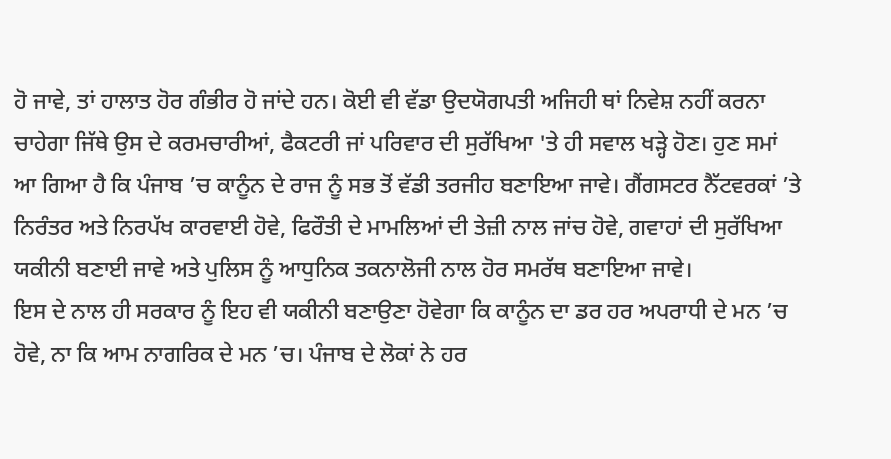ਹੋ ਜਾਵੇ, ਤਾਂ ਹਾਲਾਤ ਹੋਰ ਗੰਭੀਰ ਹੋ ਜਾਂਦੇ ਹਨ। ਕੋਈ ਵੀ ਵੱਡਾ ਉਦਯੋਗਪਤੀ ਅਜਿਹੀ ਥਾਂ ਨਿਵੇਸ਼ ਨਹੀਂ ਕਰਨਾ ਚਾਹੇਗਾ ਜਿੱਥੇ ਉਸ ਦੇ ਕਰਮਚਾਰੀਆਂ, ਫੈਕਟਰੀ ਜਾਂ ਪਰਿਵਾਰ ਦੀ ਸੁਰੱਖਿਆ 'ਤੇ ਹੀ ਸਵਾਲ ਖੜ੍ਹੇ ਹੋਣ। ਹੁਣ ਸਮਾਂ ਆ ਗਿਆ ਹੈ ਕਿ ਪੰਜਾਬ ’ਚ ਕਾਨੂੰਨ ਦੇ ਰਾਜ ਨੂੰ ਸਭ ਤੋਂ ਵੱਡੀ ਤਰਜੀਹ ਬਣਾਇਆ ਜਾਵੇ। ਗੈਂਗਸਟਰ ਨੈੱਟਵਰਕਾਂ ’ਤੇ ਨਿਰੰਤਰ ਅਤੇ ਨਿਰਪੱਖ ਕਾਰਵਾਈ ਹੋਵੇ, ਫਿਰੌਤੀ ਦੇ ਮਾਮਲਿਆਂ ਦੀ ਤੇਜ਼ੀ ਨਾਲ ਜਾਂਚ ਹੋਵੇ, ਗਵਾਹਾਂ ਦੀ ਸੁਰੱਖਿਆ ਯਕੀਨੀ ਬਣਾਈ ਜਾਵੇ ਅਤੇ ਪੁਲਿਸ ਨੂੰ ਆਧੁਨਿਕ ਤਕਨਾਲੋਜੀ ਨਾਲ ਹੋਰ ਸਮਰੱਥ ਬਣਾਇਆ ਜਾਵੇ।
ਇਸ ਦੇ ਨਾਲ ਹੀ ਸਰਕਾਰ ਨੂੰ ਇਹ ਵੀ ਯਕੀਨੀ ਬਣਾਉਣਾ ਹੋਵੇਗਾ ਕਿ ਕਾਨੂੰਨ ਦਾ ਡਰ ਹਰ ਅਪਰਾਧੀ ਦੇ ਮਨ ’ਚ ਹੋਵੇ, ਨਾ ਕਿ ਆਮ ਨਾਗਰਿਕ ਦੇ ਮਨ ’ਚ। ਪੰਜਾਬ ਦੇ ਲੋਕਾਂ ਨੇ ਹਰ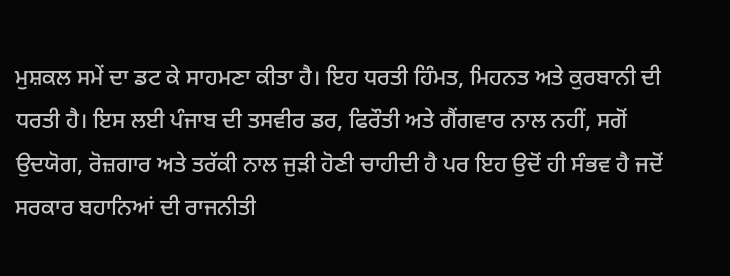ਮੁਸ਼ਕਲ ਸਮੇਂ ਦਾ ਡਟ ਕੇ ਸਾਹਮਣਾ ਕੀਤਾ ਹੈ। ਇਹ ਧਰਤੀ ਹਿੰਮਤ, ਮਿਹਨਤ ਅਤੇ ਕੁਰਬਾਨੀ ਦੀ ਧਰਤੀ ਹੈ। ਇਸ ਲਈ ਪੰਜਾਬ ਦੀ ਤਸਵੀਰ ਡਰ, ਫਿਰੌਤੀ ਅਤੇ ਗੈਂਗਵਾਰ ਨਾਲ ਨਹੀਂ, ਸਗੋਂ ਉਦਯੋਗ, ਰੋਜ਼ਗਾਰ ਅਤੇ ਤਰੱਕੀ ਨਾਲ ਜੁੜੀ ਹੋਣੀ ਚਾਹੀਦੀ ਹੈ ਪਰ ਇਹ ਉਦੋਂ ਹੀ ਸੰਭਵ ਹੈ ਜਦੋਂ ਸਰਕਾਰ ਬਹਾਨਿਆਂ ਦੀ ਰਾਜਨੀਤੀ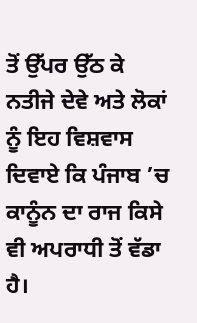ਤੋਂ ਉੱਪਰ ਉੱਠ ਕੇ ਨਤੀਜੇ ਦੇਵੇ ਅਤੇ ਲੋਕਾਂ ਨੂੰ ਇਹ ਵਿਸ਼ਵਾਸ ਦਿਵਾਏ ਕਿ ਪੰਜਾਬ ’ਚ ਕਾਨੂੰਨ ਦਾ ਰਾਜ ਕਿਸੇ ਵੀ ਅਪਰਾਧੀ ਤੋਂ ਵੱਡਾ ਹੈ।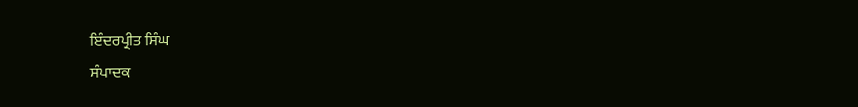ਇੰਦਰਪ੍ਰੀਤ ਸਿੰਘ
ਸੰਪਾਦਕ